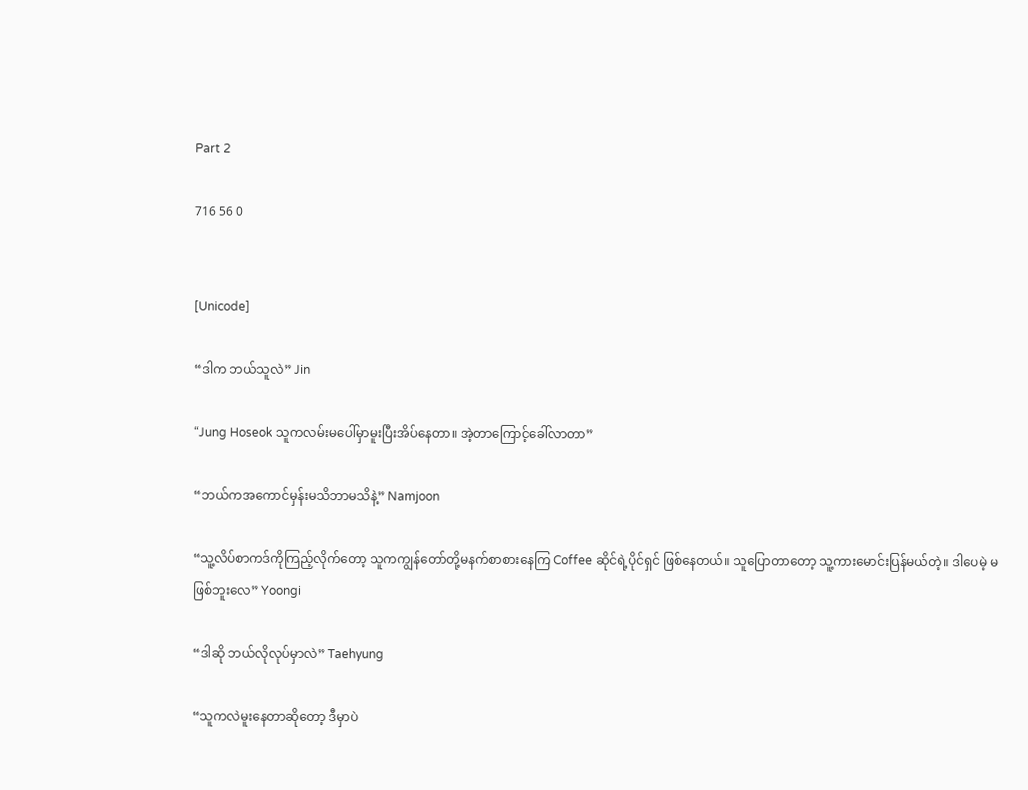Part 2

716 56 0


[Unicode]

“ဒါက ဘယ်သူလဲ” Jin

“Jung Hoseok သူကလမ်းမပေါ်မှာမူးပြီးအိပ်နေတာ။ အဲ့တာကြောင့်ခေါ်လာတာ”

“ဘယ်ကအကောင်မှန်းမသိဘာမသိနဲ့” Namjoon

“သူ့လိပ်စာကဒ်ကိုကြည့်လိုက်တော့ သူကကျွန်တော်တို့မနက်စာစားနေကြ Coffee ဆိုင်ရဲ့ပိုင်ရှင် ဖြစ်နေတယ်။ သူပြောတာတော့ သူ့ကားမောင်းပြန်မယ်တဲ့။ ဒါပေမဲ့ မဖြစ်ဘူးလေ” Yoongi

“ဒါဆို ဘယ်လိုလုပ်မှာလဲ” Taehyung

“သူကလဲမူးနေတာဆိုတော့ ဒီမှာပဲ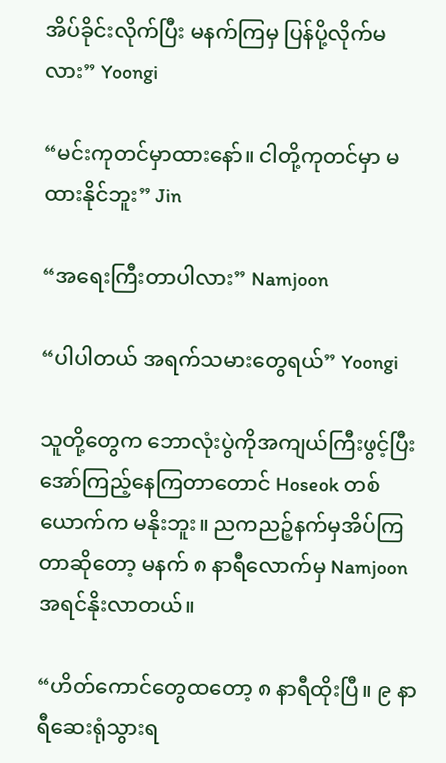အိပ်ခိုင်းလိုက်ပြီး မနက်ကြမှ ပြန်ပို့လိုက်မလား” Yoongi

“မင်းကုတင်မှာထားနော်။ ငါတို့ကုတင်မှာ မထားနိုင်ဘူး” Jin

“အရေးကြီးတာပါလား” Namjoon

“ပါပါတယ် အရက်သမားတွေရယ်” Yoongi

သူတို့တွေက ဘောလုံးပွဲကိုအကျယ်ကြီးဖွင့်ပြီး အော်ကြည့်နေကြတာတောင် Hoseok တစ်ယောက်က မနိုးဘူး။ ညကညဉ့်နက်မှအိပ်ကြတာဆိုတော့ မနက် ၈ နာရီလောက်မှ Namjoon အရင်နိုးလာတယ်။

“ဟိတ်ကောင်တွေထတော့ ၈ နာရီထိုးပြီ။ ၉ နာရီဆေးရုံသွားရ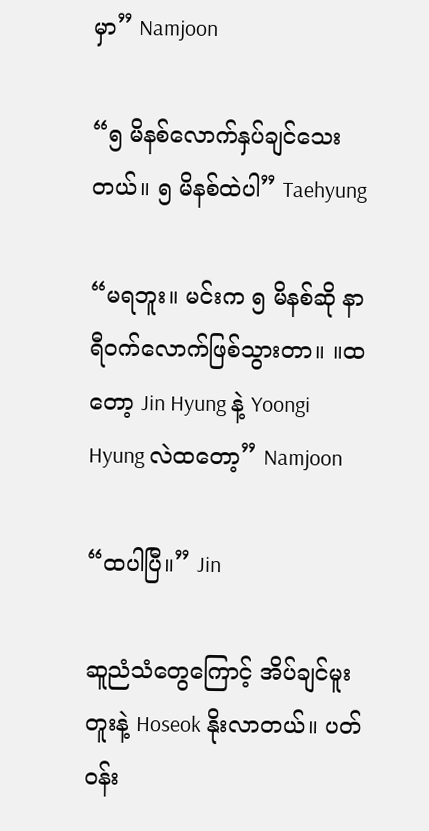မှာ” Namjoon

“၅ မိနစ်လောက်နှပ်ချင်သေးတယ်။ ၅ မိနစ်ထဲပါ” Taehyung

“မရဘူး။ မင်းက ၅ မိနစ်ဆို နာရီဝက်လောက်ဖြစ်သွားတာ။ ။ထတော့ Jin Hyung နဲ့ Yoongi Hyung လဲထတော့” Namjoon

“ထပါပြီ။” Jin

ဆူညံသံတွေကြောင့် အိပ်ချင်မူးတူးနဲ့ Hoseok နိုးလာတယ်။ ပတ်ဝန်း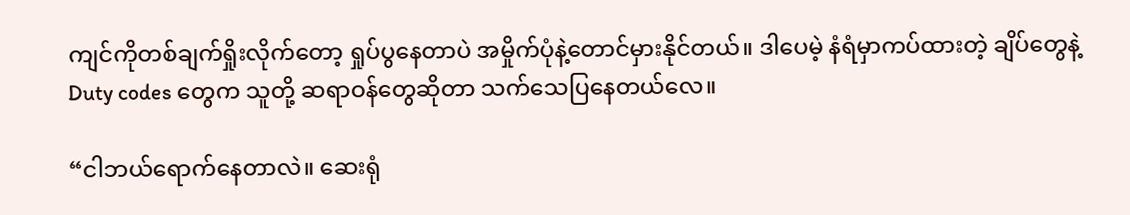ကျင်ကိုတစ်ချက်ရှိုးလိုက်တော့ ရှုပ်ပွနေတာပဲ အမှိုက်ပုံနဲ့တောင်မှားနိုင်တယ်။ ဒါပေမဲ့ နံရံမှာကပ်ထားတဲ့ ချိပ်တွေနဲ့ Duty codes တွေက သူတို့ ဆရာဝန်တွေဆိုတာ သက်သေပြနေတယ်လေ။

“ငါဘယ်ရောက်နေတာလဲ။ ဆေးရုံ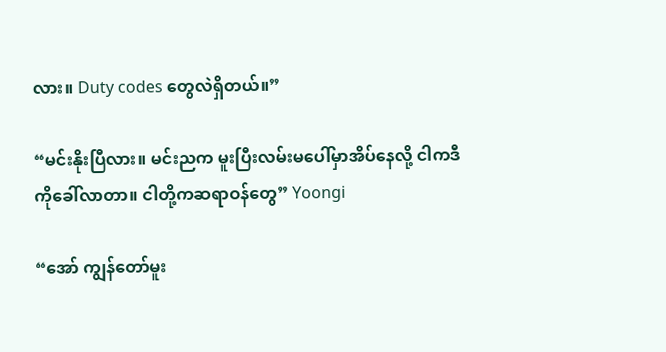လား။ Duty codes တွေလဲရှိတယ်။”

“မင်းနိုးပြီလား။ မင်းညက မူးပြီးလမ်းမပေါ်မှာအိပ်နေလို့ ငါကဒီကိုခေါ်လာတာ။ ငါတို့ကဆရာဝန်တွေ” Yoongi

“အော် ကျွန်တော်မူး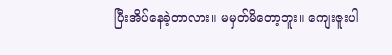ပြီးအိပ်နေခဲ့တာလား။ မမှတ်မိတော့ဘူး။ ကျေးဇူးပါ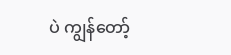ပဲ ကျွန်တော့်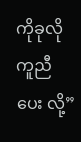ကိုခုလို ကူညီပေး လို့”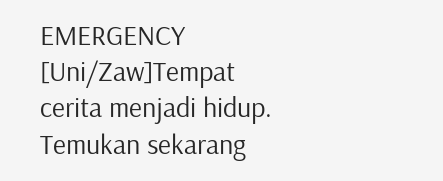EMERGENCY [Uni/Zaw]Tempat cerita menjadi hidup. Temukan sekarang